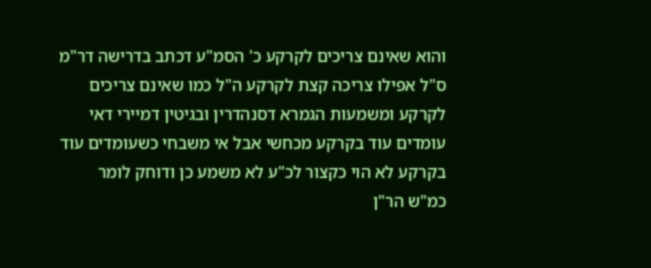והוא שאינם צריכים לקרקע כ' הסמ"ע דכתב בדרישה דר"מ ס"ל אפילו צריכה קצת לקרקע ה"ל כמו שאינם צריכים לקרקע ומשמעות הגמרא דסנהדרין ובגיטין דמיירי דאי עומדים עוד בקרקע מכחשי אבל אי משבחי כשעומדים עוד בקרקע לא הוי כקצור לכ"ע לא משמע כן ודוחק לומר כמ"ש הר"ן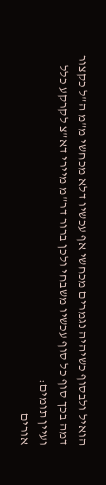הואיל ולבסוף כשיהיה נגמרים מכחשי אף עכשיו דלא מכחשי מ"מ ה"ל כקצור דמה בכך סוף כל סוף עכשיו משבחי ולכן ברור דר"מ מיירי דא"צ לקרקע כלל ועיין תומים:
אורים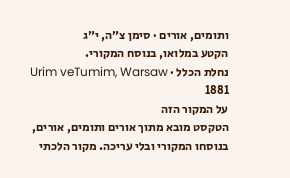ותומים, אורים · סימן צ״ה, י״ג
הקטע במלואו, בנוסח המקורי.
נחלת הכלל · Urim veTumim, Warsaw 1881
על המקור הזה
הטקסט מובא מתוך אורים ותומים, אורים, בנוסחו המקורי ובלי עריכה. מקור הלכתי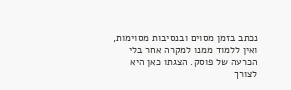נכתב בזמן מסוים ובנסיבות מסוימות, ואין ללמוד ממנו למקרה אחר בלי הכרעה של פוסק. הצגתו כאן היא לצורך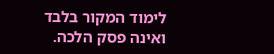לימוד המקור בלבד ואינה פסק הלכה.